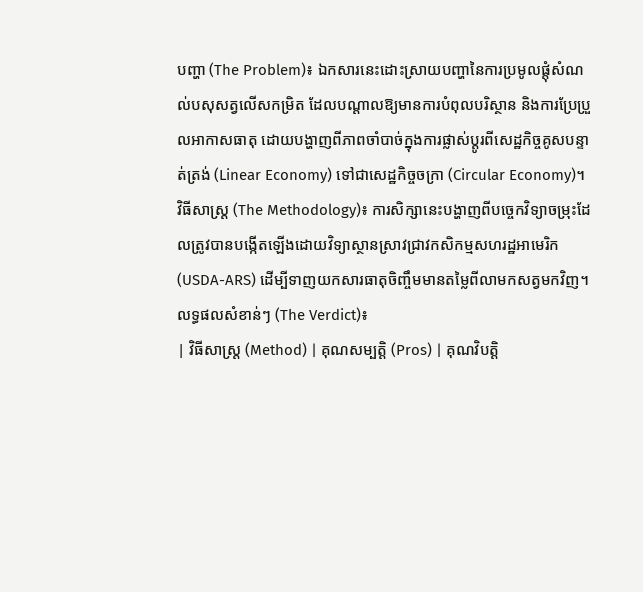បញ្ហា (The Problem)៖ ឯកសារនេះដោះស្រាយបញ្ហានៃការប្រមូលផ្តុំសំណល់បសុសត្វលើសកម្រិត ដែលបណ្តាលឱ្យមានការបំពុលបរិស្ថាន និងការប្រែប្រួលអាកាសធាតុ ដោយបង្ហាញពីភាពចាំបាច់ក្នុងការផ្លាស់ប្តូរពីសេដ្ឋកិច្ចគូសបន្ទាត់ត្រង់ (Linear Economy) ទៅជាសេដ្ឋកិច្ចចក្រា (Circular Economy)។
វិធីសាស្ត្រ (The Methodology)៖ ការសិក្សានេះបង្ហាញពីបច្ចេកវិទ្យាចម្រុះដែលត្រូវបានបង្កើតឡើងដោយវិទ្យាស្ថានស្រាវជ្រាវកសិកម្មសហរដ្ឋអាមេរិក (USDA-ARS) ដើម្បីទាញយកសារធាតុចិញ្ចឹមមានតម្លៃពីលាមកសត្វមកវិញ។
លទ្ធផលសំខាន់ៗ (The Verdict)៖
| វិធីសាស្ត្រ (Method) | គុណសម្បត្តិ (Pros) | គុណវិបត្តិ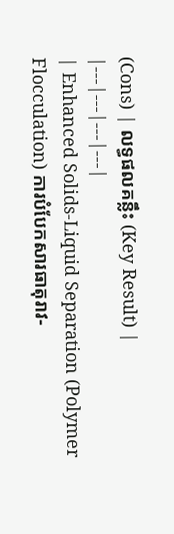(Cons) | លទ្ធផលគន្លឹះ (Key Result) |
|---|---|---|---|
| Enhanced Solids-Liquid Separation (Polymer Flocculation) ការបំបែកសារធាតុរាវ-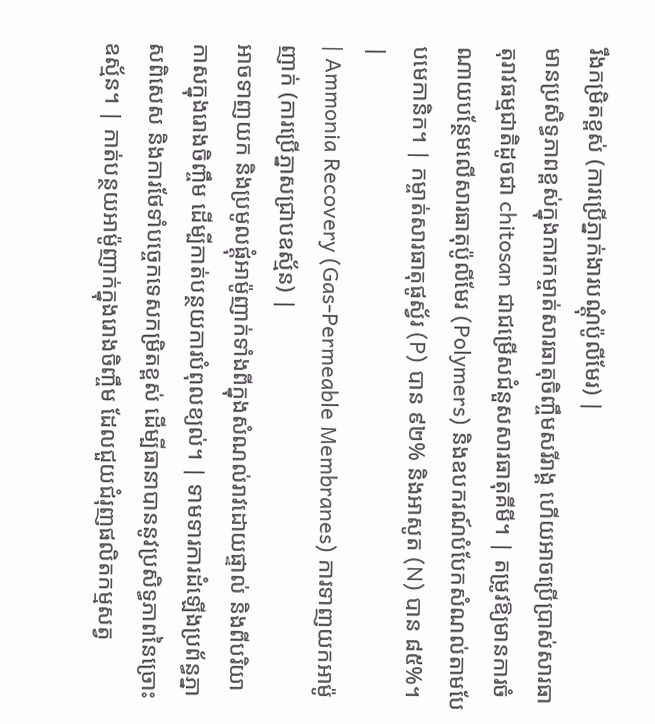រឹងកម្រិតខ្ពស់ (ការប្រើភ្នាក់ងារបណ្ដុំប៉ូលីមែរ) |
មានប្រសិទ្ធភាពខ្ពស់ក្នុងការកម្ចាត់សារធាតុចិញ្ចឹមសរីរាង្គ ហើយអាចប្រើប្រាស់សារធាតុរាវធម្មជាតិដូចជា chitosan ជាជម្រើសជំនួសសារធាតុគីមី។ | តម្រូវឱ្យមានការចំណាយបន្ថែមលើសារធាតុប៉ូលីមែរ (Polymers) និងឧបករណ៍បំបែកសំណល់តាមបែបមេកានិក។ | កម្ចាត់សារធាតុផូស្វ័រ (P) បាន ៩២% និងអាសូត (N) បាន ៨៥%។ |
| Ammonia Recovery (Gas-Permeable Membranes) ការទាញយកអាម៉ូញាក់ (ការប្រើភ្នាសជ្រាបឧស្ម័ន) |
អាចទាញយក និងប្រមូលផ្តុំអាម៉ូញាក់ទាំងពីក្នុងសំណល់រាវដោយផ្ទាល់ និងពីបរិយាកាសក្នុងរោងចិញ្ចឹម ដើម្បីកាត់បន្ថយការបំពុលខ្យល់។ | ទាមទារការដំឡើងប្រព័ន្ធភ្នាសពិសេស និងការថែទាំបច្ចេកទេសកម្រិតខ្ពស់ ដើម្បីធានាបាននូវប្រសិទ្ធភាពនៃច្រោះឧស្ម័ន។ | កាត់បន្ថយអាម៉ូញាក់ក្នុងរោងចិញ្ចឹម ដែលជួយជំរុញផលិតកម្មសត្វ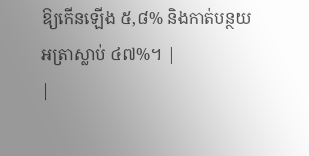ឱ្យកើនឡើង ៥,៨% និងកាត់បន្ថយអត្រាស្លាប់ ៤៧%។ |
|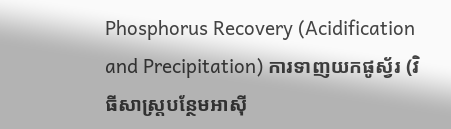Phosphorus Recovery (Acidification and Precipitation) ការទាញយកផូស្វ័រ (វិធីសាស្ត្របន្ថែមអាស៊ី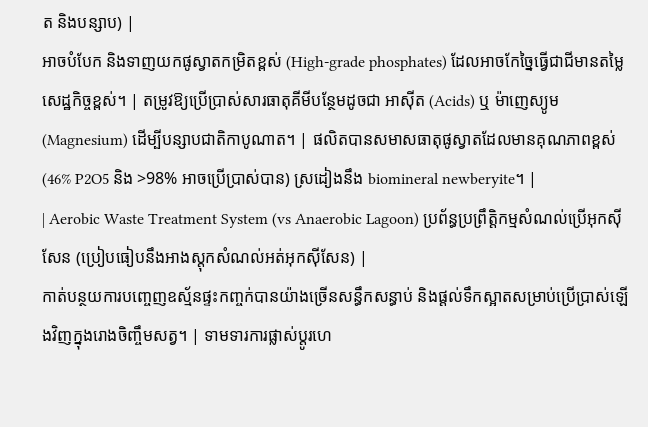ត និងបន្សាប) |
អាចបំបែក និងទាញយកផូស្វាតកម្រិតខ្ពស់ (High-grade phosphates) ដែលអាចកែច្នៃធ្វើជាជីមានតម្លៃសេដ្ឋកិច្ចខ្ពស់។ | តម្រូវឱ្យប្រើប្រាស់សារធាតុគីមីបន្ថែមដូចជា អាស៊ីត (Acids) ឬ ម៉ាញេស្យូម (Magnesium) ដើម្បីបន្សាបជាតិកាបូណាត។ | ផលិតបានសមាសធាតុផូស្វាតដែលមានគុណភាពខ្ពស់ (46% P2O5 និង >98% អាចប្រើប្រាស់បាន) ស្រដៀងនឹង biomineral newberyite។ |
| Aerobic Waste Treatment System (vs Anaerobic Lagoon) ប្រព័ន្ធប្រព្រឹត្តិកម្មសំណល់ប្រើអុកស៊ីសែន (ប្រៀបធៀបនឹងអាងស្តុកសំណល់អត់អុកស៊ីសែន) |
កាត់បន្ថយការបញ្ចេញឧស្ម័នផ្ទះកញ្ចក់បានយ៉ាងច្រើនសន្ធឹកសន្ធាប់ និងផ្តល់ទឹកស្អាតសម្រាប់ប្រើប្រាស់ឡើងវិញក្នុងរោងចិញ្ចឹមសត្វ។ | ទាមទារការផ្លាស់ប្តូរហេ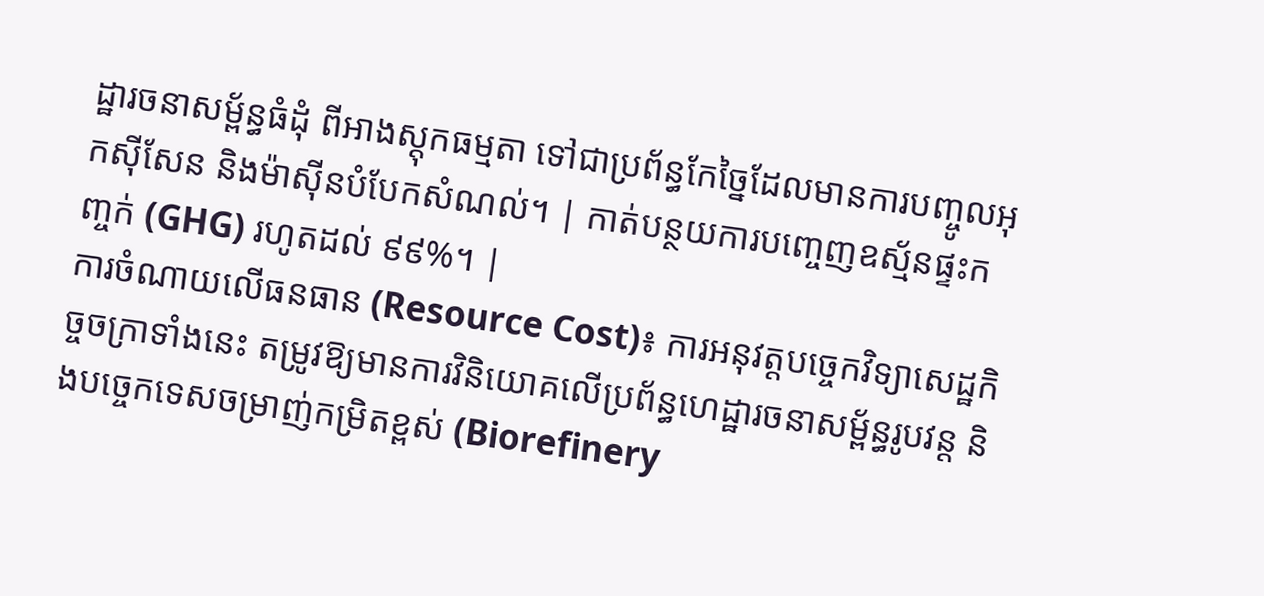ដ្ឋារចនាសម្ព័ន្ធធំដុំ ពីអាងស្តុកធម្មតា ទៅជាប្រព័ន្ធកែច្នៃដែលមានការបញ្ចូលអុកស៊ីសែន និងម៉ាស៊ីនបំបែកសំណល់។ | កាត់បន្ថយការបញ្ចេញឧស្ម័នផ្ទះកញ្ចក់ (GHG) រហូតដល់ ៩៩%។ |
ការចំណាយលើធនធាន (Resource Cost)៖ ការអនុវត្តបច្ចេកវិទ្យាសេដ្ឋកិច្ចចក្រាទាំងនេះ តម្រូវឱ្យមានការវិនិយោគលើប្រព័ន្ធហេដ្ឋារចនាសម្ព័ន្ធរូបវន្ត និងបច្ចេកទេសចម្រាញ់កម្រិតខ្ពស់ (Biorefinery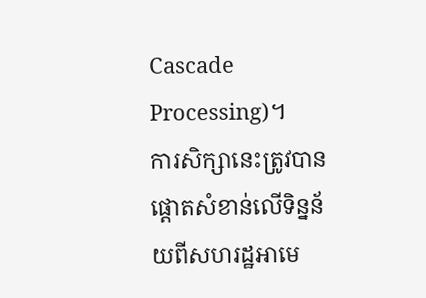Cascade Processing)។
ការសិក្សានេះត្រូវបានផ្តោតសំខាន់លើទិន្នន័យពីសហរដ្ឋអាមេ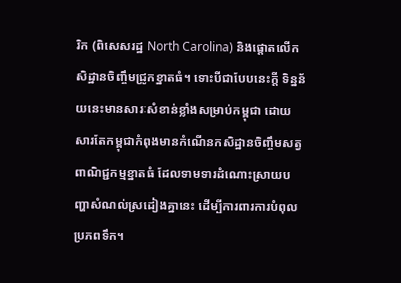រិក (ពិសេសរដ្ឋ North Carolina) និងផ្តោតលើកសិដ្ឋានចិញ្ចឹមជ្រូកខ្នាតធំ។ ទោះបីជាបែបនេះក្តី ទិន្នន័យនេះមានសារៈសំខាន់ខ្លាំងសម្រាប់កម្ពុជា ដោយសារតែកម្ពុជាកំពុងមានកំណើនកសិដ្ឋានចិញ្ចឹមសត្វពាណិជ្ជកម្មខ្នាតធំ ដែលទាមទារដំណោះស្រាយបញ្ហាសំណល់ស្រដៀងគ្នានេះ ដើម្បីការពារការបំពុលប្រភពទឹក។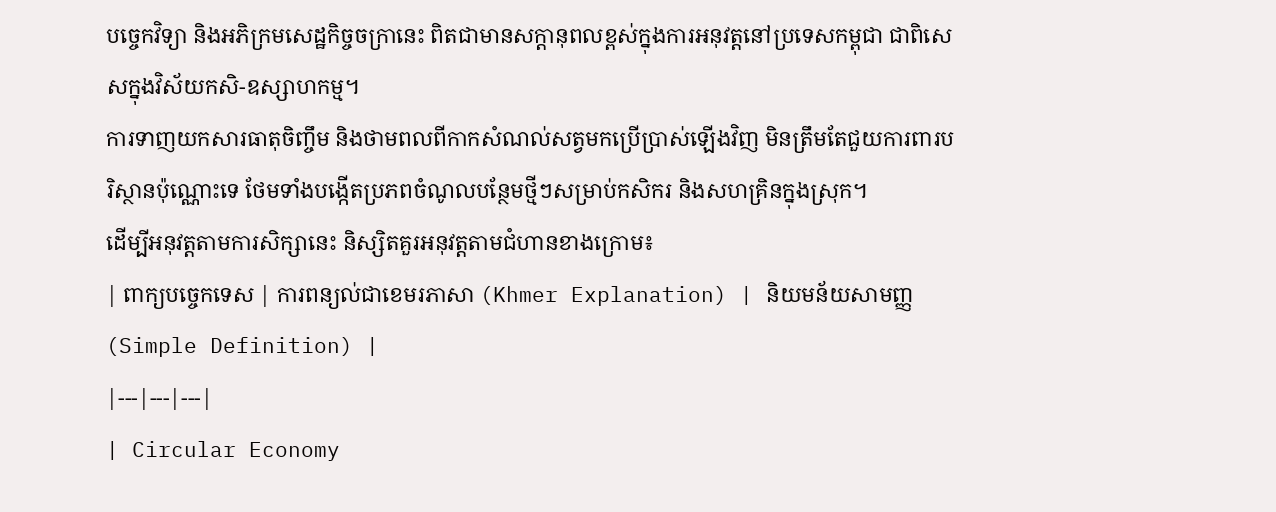បច្ចេកវិទ្យា និងអភិក្រមសេដ្ឋកិច្ចចក្រានេះ ពិតជាមានសក្តានុពលខ្ពស់ក្នុងការអនុវត្តនៅប្រទេសកម្ពុជា ជាពិសេសក្នុងវិស័យកសិ-ឧស្សាហកម្ម។
ការទាញយកសារធាតុចិញ្ចឹម និងថាមពលពីកាកសំណល់សត្វមកប្រើប្រាស់ឡើងវិញ មិនត្រឹមតែជួយការពារបរិស្ថានប៉ុណ្ណោះទេ ថែមទាំងបង្កើតប្រភពចំណូលបន្ថែមថ្មីៗសម្រាប់កសិករ និងសហគ្រិនក្នុងស្រុក។
ដើម្បីអនុវត្តតាមការសិក្សានេះ និស្សិតគួរអនុវត្តតាមជំហានខាងក្រោម៖
| ពាក្យបច្ចេកទេស | ការពន្យល់ជាខេមរភាសា (Khmer Explanation) | និយមន័យសាមញ្ញ (Simple Definition) |
|---|---|---|
| Circular Economy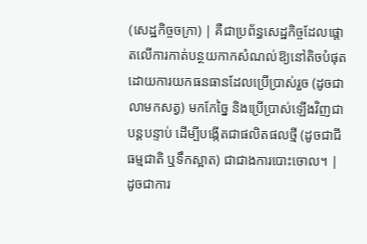(សេដ្ឋកិច្ចចក្រា) | គឺជាប្រព័ន្ធសេដ្ឋកិច្ចដែលផ្តោតលើការកាត់បន្ថយកាកសំណល់ឱ្យនៅតិចបំផុត ដោយការយកធនធានដែលប្រើប្រាស់រួច (ដូចជាលាមកសត្វ) មកកែច្នៃ និងប្រើប្រាស់ឡើងវិញជាបន្តបន្ទាប់ ដើម្បីបង្កើតជាផលិតផលថ្មី (ដូចជាជីធម្មជាតិ ឬទឹកស្អាត) ជាជាងការបោះចោល។ | ដូចជាការ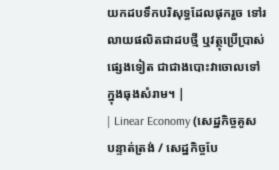យកដបទឹកបរិសុទ្ធដែលផុករួច ទៅរលាយផលិតជាដបថ្មី ឬវត្ថុប្រើប្រាស់ផ្សេងទៀត ជាជាងបោះវាចោលទៅក្នុងធុងសំរាម។ |
| Linear Economy (សេដ្ឋកិច្ចគូសបន្ទាត់ត្រង់ / សេដ្ឋកិច្ចបែ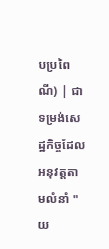បប្រពៃណី) | ជាទម្រង់សេដ្ឋកិច្ចដែលអនុវត្តតាមលំនាំ "យ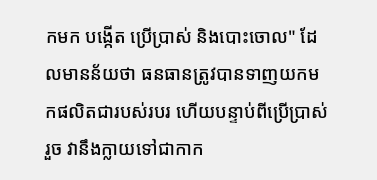កមក បង្កើត ប្រើប្រាស់ និងបោះចោល" ដែលមានន័យថា ធនធានត្រូវបានទាញយកមកផលិតជារបស់របរ ហើយបន្ទាប់ពីប្រើប្រាស់រួច វានឹងក្លាយទៅជាកាក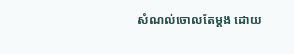សំណល់ចោលតែម្តង ដោយ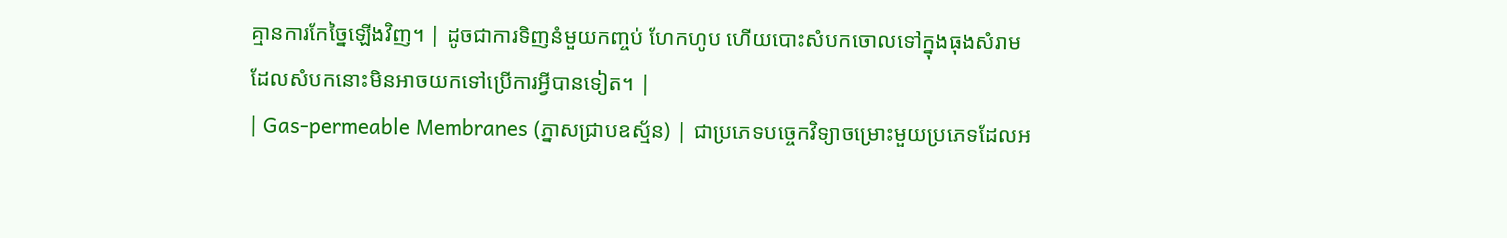គ្មានការកែច្នៃឡើងវិញ។ | ដូចជាការទិញនំមួយកញ្ចប់ ហែកហូប ហើយបោះសំបកចោលទៅក្នុងធុងសំរាម ដែលសំបកនោះមិនអាចយកទៅប្រើការអ្វីបានទៀត។ |
| Gas-permeable Membranes (ភ្នាសជ្រាបឧស្ម័ន) | ជាប្រភេទបច្ចេកវិទ្យាចម្រោះមួយប្រភេទដែលអ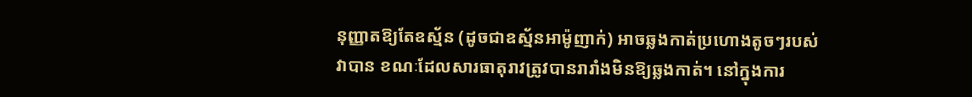នុញ្ញាតឱ្យតែឧស្ម័ន (ដូចជាឧស្ម័នអាម៉ូញាក់) អាចឆ្លងកាត់ប្រហោងតូចៗរបស់វាបាន ខណៈដែលសារធាតុរាវត្រូវបានរារាំងមិនឱ្យឆ្លងកាត់។ នៅក្នុងការ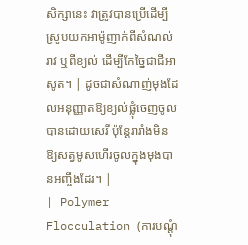សិក្សានេះ វាត្រូវបានប្រើដើម្បីស្រូបយកអាម៉ូញាក់ពីសំណល់រាវ ឬពីខ្យល់ ដើម្បីកែច្នៃជាជីអាសូត។ | ដូចជាសំណាញ់មុងដែលអនុញ្ញាតឱ្យខ្យល់ផ្លុំចេញចូលបានដោយសេរី ប៉ុន្តែរារាំងមិនឱ្យសត្វមូសហើរចូលក្នុងមុងបានអញ្ចឹងដែរ។ |
| Polymer Flocculation (ការបណ្ដុំ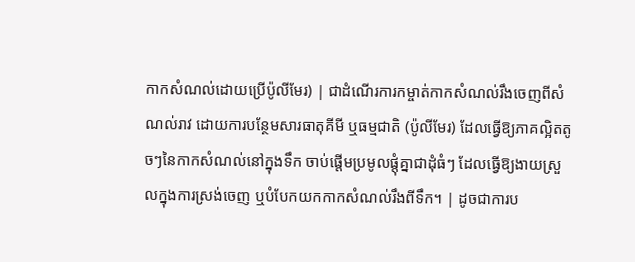កាកសំណល់ដោយប្រើប៉ូលីមែរ) | ជាដំណើរការកម្ចាត់កាកសំណល់រឹងចេញពីសំណល់រាវ ដោយការបន្ថែមសារធាតុគីមី ឬធម្មជាតិ (ប៉ូលីមែរ) ដែលធ្វើឱ្យភាគល្អិតតូចៗនៃកាកសំណល់នៅក្នុងទឹក ចាប់ផ្តើមប្រមូលផ្តុំគ្នាជាដុំធំៗ ដែលធ្វើឱ្យងាយស្រួលក្នុងការស្រង់ចេញ ឬបំបែកយកកាកសំណល់រឹងពីទឹក។ | ដូចជាការប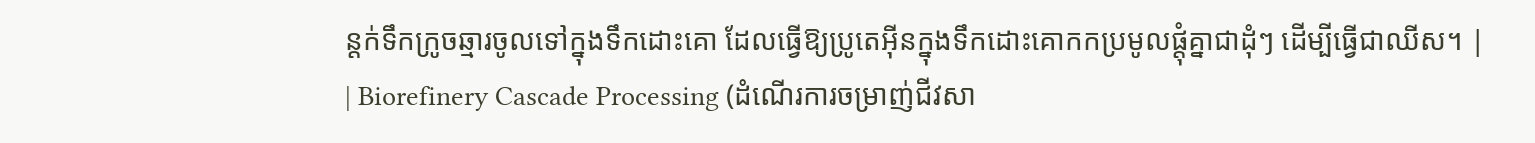ន្តក់ទឹកក្រូចឆ្មារចូលទៅក្នុងទឹកដោះគោ ដែលធ្វើឱ្យប្រូតេអ៊ីនក្នុងទឹកដោះគោកកប្រមូលផ្តុំគ្នាជាដុំៗ ដើម្បីធ្វើជាឈីស។ |
| Biorefinery Cascade Processing (ដំណើរការចម្រាញ់ជីវសា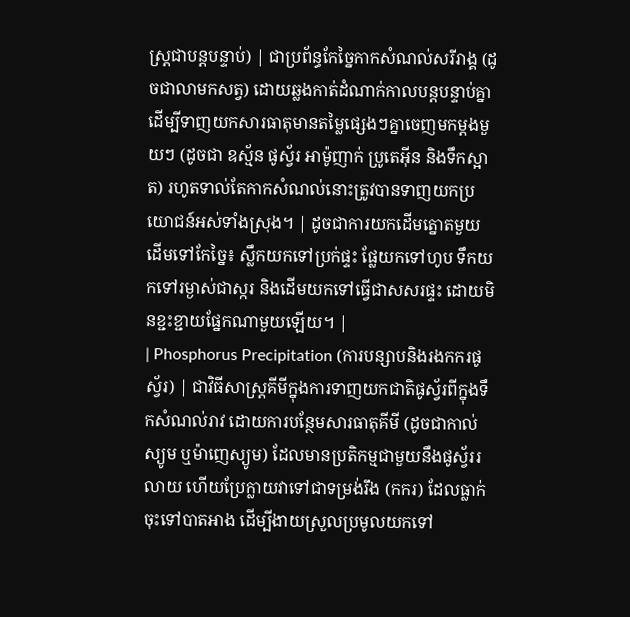ស្ត្រជាបន្តបន្ទាប់) | ជាប្រព័ន្ធកែច្នៃកាកសំណល់សរីរាង្គ (ដូចជាលាមកសត្វ) ដោយឆ្លងកាត់ដំណាក់កាលបន្តបន្ទាប់គ្នា ដើម្បីទាញយកសារធាតុមានតម្លៃផ្សេងៗគ្នាចេញមកម្តងមួយៗ (ដូចជា ឧស្ម័ន ផូស្វ័រ អាម៉ូញាក់ ប្រូតេអ៊ីន និងទឹកស្អាត) រហូតទាល់តែកាកសំណល់នោះត្រូវបានទាញយកប្រយោជន៍អស់ទាំងស្រុង។ | ដូចជាការយកដើមត្នោតមួយដើមទៅកែច្នៃ៖ ស្លឹកយកទៅប្រក់ផ្ទះ ផ្លែយកទៅហូប ទឹកយកទៅរម្ងាស់ជាស្ករ និងដើមយកទៅធ្វើជាសសរផ្ទះ ដោយមិនខ្ជះខ្ជាយផ្នែកណាមួយឡើយ។ |
| Phosphorus Precipitation (ការបន្សាបនិងរងកករផូស្វ័រ) | ជាវិធីសាស្ត្រគីមីក្នុងការទាញយកជាតិផូស្វ័រពីក្នុងទឹកសំណល់រាវ ដោយការបន្ថែមសារធាតុគីមី (ដូចជាកាល់ស្យូម ឬម៉ាញេស្យូម) ដែលមានប្រតិកម្មជាមួយនឹងផូស្វ័ររលាយ ហើយប្រែក្លាយវាទៅជាទម្រង់រឹង (កករ) ដែលធ្លាក់ចុះទៅបាតអាង ដើម្បីងាយស្រួលប្រមូលយកទៅ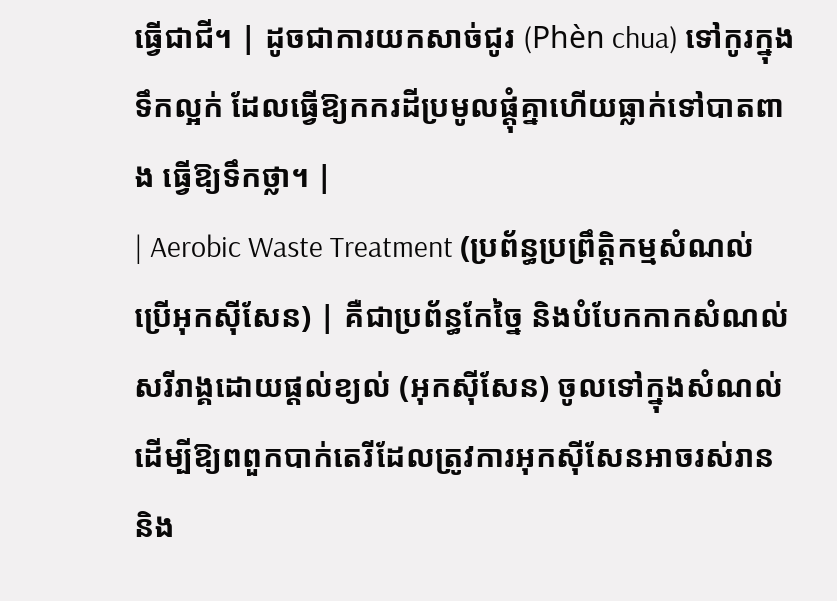ធ្វើជាជី។ | ដូចជាការយកសាច់ជូរ (Phèn chua) ទៅកូរក្នុងទឹកល្អក់ ដែលធ្វើឱ្យកករដីប្រមូលផ្តុំគ្នាហើយធ្លាក់ទៅបាតពាង ធ្វើឱ្យទឹកថ្លា។ |
| Aerobic Waste Treatment (ប្រព័ន្ធប្រព្រឹត្តិកម្មសំណល់ប្រើអុកស៊ីសែន) | គឺជាប្រព័ន្ធកែច្នៃ និងបំបែកកាកសំណល់សរីរាង្គដោយផ្តល់ខ្យល់ (អុកស៊ីសែន) ចូលទៅក្នុងសំណល់ ដើម្បីឱ្យពពួកបាក់តេរីដែលត្រូវការអុកស៊ីសែនអាចរស់រាន និង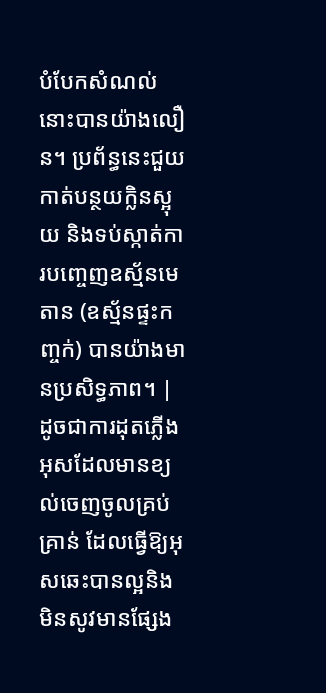បំបែកសំណល់នោះបានយ៉ាងលឿន។ ប្រព័ន្ធនេះជួយកាត់បន្ថយក្លិនស្អុយ និងទប់ស្កាត់ការបញ្ចេញឧស្ម័នមេតាន (ឧស្ម័នផ្ទះកញ្ចក់) បានយ៉ាងមានប្រសិទ្ធភាព។ | ដូចជាការដុតភ្លើងអុសដែលមានខ្យល់ចេញចូលគ្រប់គ្រាន់ ដែលធ្វើឱ្យអុសឆេះបានល្អនិងមិនសូវមានផ្សែង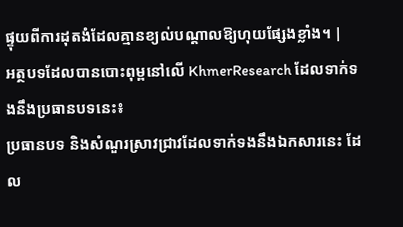ផ្ទុយពីការដុតងំដែលគ្មានខ្យល់បណ្តាលឱ្យហុយផ្សែងខ្លាំង។ |
អត្ថបទដែលបានបោះពុម្ពនៅលើ KhmerResearch ដែលទាក់ទងនឹងប្រធានបទនេះ៖
ប្រធានបទ និងសំណួរស្រាវជ្រាវដែលទាក់ទងនឹងឯកសារនេះ ដែល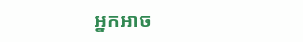អ្នកអាច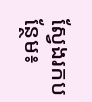ស្វែងរកបន្ថែម៖